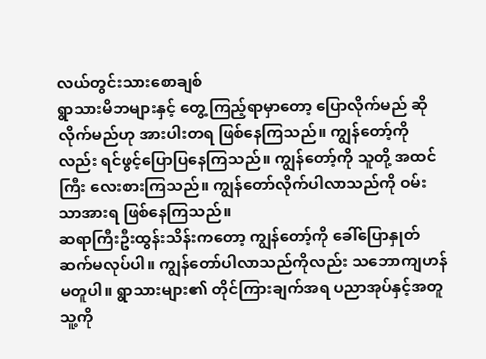လယ်တွင်းသားစောချစ်
ရွာသားမိဘများနှင့် တွေ့ကြည့်ရာမှာတော့ ပြောလိုက်မည် ဆိုလိုက်မည်ဟု အားပါးတရ ဖြစ်နေကြသည်။ ကျွန်တော့်ကိုလည်း ရင်ဖွင့်ပြောပြနေကြသည်။ ကျွန်တော့်ကို သူတို့ အထင်ကြီး လေးစားကြသည်။ ကျွန်တော်လိုက်ပါလာသည်ကို ဝမ်းသာအားရ ဖြစ်နေကြသည်။
ဆရာကြီးဦးထွန်းသိန်းကတော့ ကျွန်တော့်ကို ခေါ်ပြောနှုတ်ဆက်မလုပ်ပါ။ ကျွန်တော်ပါလာသည်ကိုလည်း သဘောကျဟန် မတူပါ။ ရွာသားများ၏ တိုင်ကြားချက်အရ ပညာအုပ်နှင့်အတူ သူ့ကို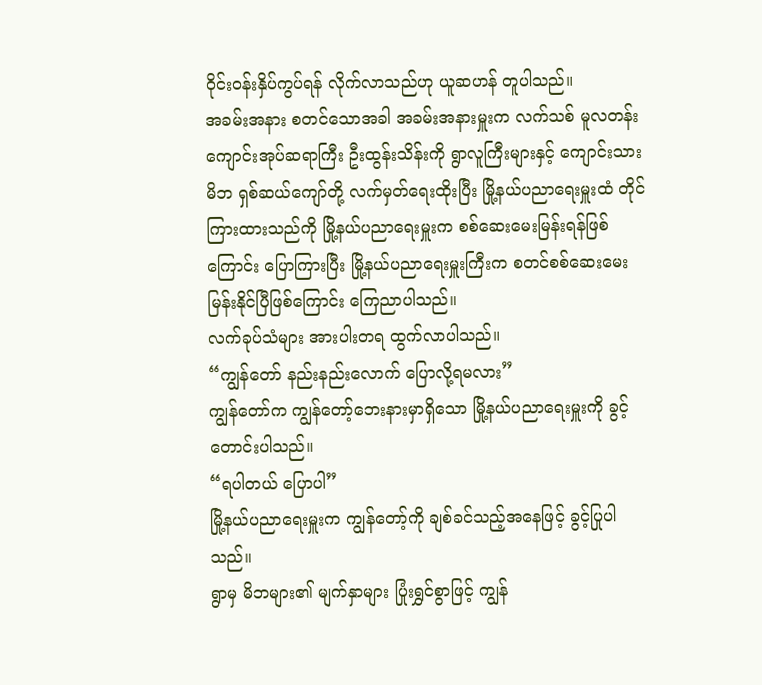ဝိုင်းဝန်းနှိပ်ကွပ်ရန် လိုက်လာသည်ဟု ယူဆဟန် တူပါသည်။
အခမ်းအနား စတင်သောအခါ အခမ်းအနားမှူးက လက်သစ် မူလတန်းကျောင်းအုပ်ဆရာကြီး ဦးထွန်းသိန်းကို ရွာလူကြီးများနှင့် ကျောင်းသားမိဘ ရှစ်ဆယ်ကျော်တို့ လက်မှတ်ရေးထိုးပြီး မြို့နယ်ပညာရေးမှူးထံ တိုင်ကြားထားသည်ကို မြို့နယ်ပညာရေးမှူးက စစ်ဆေးမေးမြန်းရန်ဖြစ်ကြောင်း ပြောကြားပြီး မြို့နယ်ပညာရေးမှူးကြီးက စတင်စစ်ဆေးမေးမြန်းနိုင်ပြီဖြစ်ကြောင်း ကြေညာပါသည်။
လက်ခုပ်သံများ အားပါးတရ ထွက်လာပါသည်။
“ကျွန်တော် နည်းနည်းလောက် ပြောလို့ရမလား”
ကျွန်တော်က ကျွန်တော့်ဘေးနားမှာရှိသော မြို့နယ်ပညာရေးမှူးကို ခွင့်တောင်းပါသည်။
“ရပါတယ် ပြောပါ”
မြို့နယ်ပညာရေးမှူးက ကျွန်တော့်ကို ချစ်ခင်သည့်အနေဖြင့် ခွင့်ပြုပါသည်။
ရွာမှ မိဘများ၏ မျက်နှာများ ပြုံးရွှင်စွာဖြင့် ကျွန်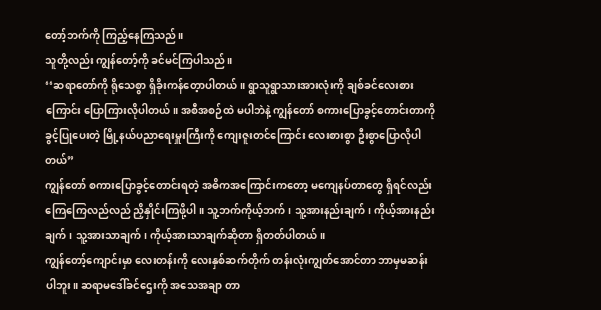တော့်ဘက်ကို ကြည့်နေကြသည်။
သူတို့လည်း ကျွန်တော့်ကို ခင်မင်ကြပါသည်။
‘‘ဆရာတော်ကို ရိုသေစွာ ရှိခိုးကန်တေ့ာပါတယ်။ ရွာသူရွာသားအားလုံးကို ချစ်ခင်လေးစားကြောင်း ပြောကြားလိုပါတယ်။ အစီအစဉ်ထဲ မပါဘဲနဲ့ ကျွန်တော် စကားပြောခွင့်တောင်းတာကို ခွင့်ပြုပေးတဲ့ မြို့နယ်ပညာရေးမှူးကြီးကို ကျေးဇူးတင်ကြောင်း လေးစားစွာ ဦးစွာပြောလိုပါတယ်”
ကျွန်တော် စကားပြောခွင့်တောင်းရတဲ့ အဓိကအကြောင်းကတော့ မကျေနပ်တာတွေ ရှိရင်လည်း ကြေကြေလည်လည် ညှိနှိုင်းကြဖို့ပါ။ သူ့ဘက်ကိုယ့်ဘက်၊ သူ့အားနည်းချက်၊ ကိုယ့်အားနည်းချက်၊ သူ့အားသာချက်၊ ကိုယ့်အားသာချက်ဆိုတာ ရှိတတ်ပါတယ်။
ကျွန်တော့်ကျောင်းမှာ လေးတန်းကို လေးနှစ်ဆက်တိုက် တန်းလုံးကျွတ်အောင်တာ ဘာမှမဆန်းပါဘူး။ ဆရာမဒေါ်ခင်ဌေးကို အသေအချာ တာ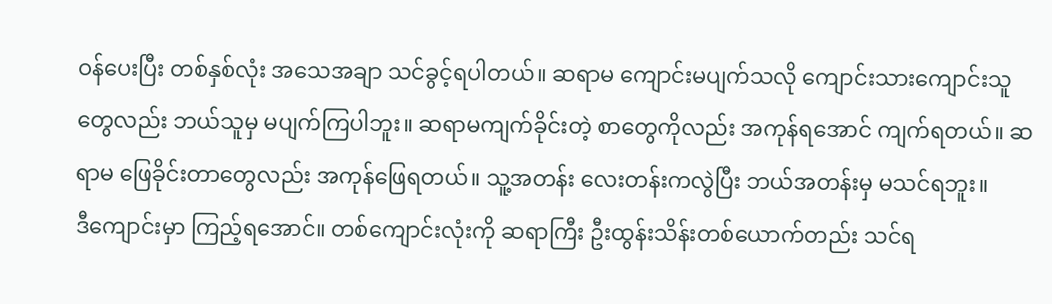ဝန်ပေးပြီး တစ်နှစ်လုံး အသေအချာ သင်ခွင့်ရပါတယ်။ ဆရာမ ကျောင်းမပျက်သလို ကျောင်းသားကျောင်းသူတွေလည်း ဘယ်သူမှ မပျက်ကြပါဘူး။ ဆရာမကျက်ခိုင်းတဲ့ စာတွေကိုလည်း အကုန်ရအောင် ကျက်ရတယ်။ ဆရာမ ဖြေခိုင်းတာတွေလည်း အကုန်ဖြေရတယ်။ သူ့အတန်း လေးတန်းကလွဲပြီး ဘယ်အတန်းမှ မသင်ရဘူး။
ဒီကျောင်းမှာ ကြည့်ရအောင်။ တစ်ကျောင်းလုံးကို ဆရာကြီး ဦးထွန်းသိန်းတစ်ယောက်တည်း သင်ရ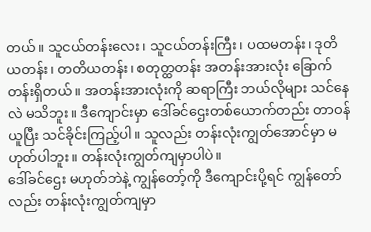တယ်။ သူငယ်တန်းလေး၊ သူငယ်တန်းကြီး၊ ပထမတန်း၊ ဒုတိယတန်း၊ တတိယတန်း၊ စတုတ္ထတန်း အတန်းအားလုံး ခြောက်တန်းရှိတယ်။ အတန်းအားလုံးကို ဆရာကြီး ဘယ်လိုများ သင်နေလဲ မသိဘူး။ ဒီကျောင်းမှာ ဒေါ်ခင်ဌေးတစ်ယောက်တည်း တာဝန်ယူပြီး သင်ခိုင်းကြည့်ပါ။ သူလည်း တန်းလုံးကျွတ်အောင်မှာ မဟုတ်ပါဘူး။ တန်းလုံးကျွတ်ကျမှာပါပဲ။
ဒေါ်ခင်ဌေး မဟုတ်ဘဲနဲ့ ကျွန်တော့်ကို ဒီကျောင်းပို့ရင် ကျွန်တော်လည်း တန်းလုံးကျွတ်ကျမှာ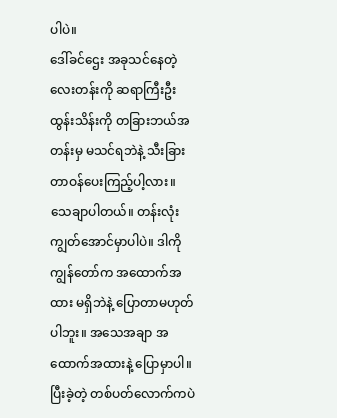ပါပဲ။
ဒေါ်ခင်ဌေး အခုသင်နေတဲ့ လေးတန်းကို ဆရာကြီးဦးထွန်းသိန်းကို တခြားဘယ်အတန်းမှ မသင်ရဘဲနဲ့ သီးခြားတာဝန်ပေးကြည့်ပါ့လား။ သေချာပါတယ်။ တန်းလုံးကျွတ်အောင်မှာပါပဲ။ ဒါကို ကျွန်တော်က အထောက်အထား မရှိဘဲနဲ့ ပြောတာမဟုတ်ပါဘူး။ အသေအချာ အထောက်အထားနဲ့ ပြောမှာပါ။
ပြီးခဲ့တဲ့ တစ်ပတ်လောက်ကပဲ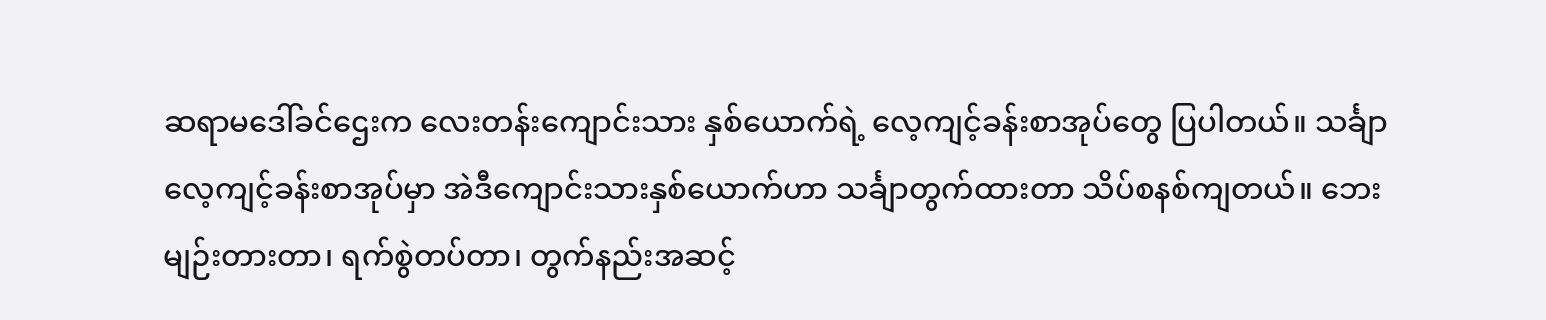ဆရာမဒေါ်ခင်ဌေးက လေးတန်းကျောင်းသား နှစ်ယောက်ရဲ့ လေ့ကျင့်ခန်းစာအုပ်တွေ ပြပါတယ်။ သင်္ချာလေ့ကျင့်ခန်းစာအုပ်မှာ အဲဒီကျောင်းသားနှစ်ယောက်ဟာ သင်္ချာတွက်ထားတာ သိပ်စနစ်ကျတယ်။ ဘေးမျဉ်းတားတာ၊ ရက်စွဲတပ်တာ၊ တွက်နည်းအဆင့်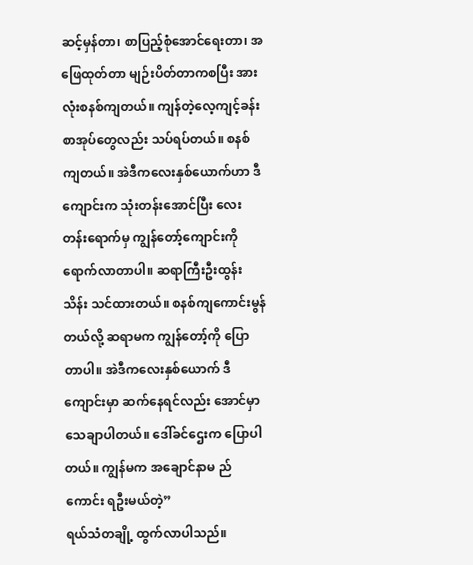ဆင့်မှန်တာ၊ စာပြည့်စုံအောင်ရေးတာ၊ အဖြေထုတ်တာ မျဉ်းပိတ်တာကစပြီး အားလုံးစနစ်ကျတယ်။ ကျန်တဲ့လေ့ကျင့်ခန်းစာအုပ်တွေလည်း သပ်ရပ်တယ်။ စနစ်ကျတယ်။ အဲဒီကလေးနှစ်ယောက်ဟာ ဒီကျောင်းက သုံးတန်းအောင်ပြီး လေးတန်းရောက်မှ ကျွန်တော့်ကျောင်းကို ရောက်လာတာပါ။ ဆရာကြီးဦးထွန်းသိန်း သင်ထားတယ်။ စနစ်ကျကောင်းမွန်တယ်လို့ ဆရာမက ကျွန်တော့်ကို ပြောတာပါ။ အဲဒီကလေးနှစ်ယောက် ဒီကျောင်းမှာ ဆက်နေရင်လည်း အောင်မှာ သေချာပါတယ်။ ဒေါ်ခင်ဌေးက ပြောပါတယ်။ ကျွန်မက အချောင်နာမ ည်ကောင်း ရဦးမယ်တဲ့”
ရယ်သံတချို့ ထွက်လာပါသည်။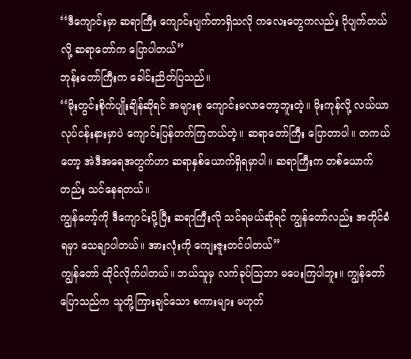‘‘ဒီကျောင်းမှာ ဆရာကြီး ကျောင်းပျက်တာရှိသလို ကလေးတွေကလည်း ပိုပျက်တယ်လို့ ဆရာတော်က ပြောပါတယ်”
ဘုန်းတော်ကြီးက ခေါင်းညိတ်ပြသည်။
‘‘မိုးတွင်းစိုက်ပျိုးချိန်ဆိုရင် အများစု ကျောင်းမလာတော့ဘူးတဲ့။ မိုးကုန်လို့ လယ်ယာလုပ်ငန်းနားမှာပဲ ကျောင်းပြန်တက်ကြတယ်တဲ့။ ဆရာတော်ကြီး ပြောတာပါ။ တကယ်တော့ အဲဒီအရေအတွက်ဟာ ဆရာနှစ်ယောက်ရှိရမှာပါ။ ဆရာကြီးက တစ်ယောက်တည်း သင်နေရတယ်။
ကျွန်တော့်ကို ဒီကျောင်းပို့ပြီး ဆရာကြီးလို သင်ရမယ်ဆိုရင် ကျွန်တော်လည်း အတိုင်ခံရမှာ သေချာပါတယ်။ အားလုံးကို ကျေးဇူးတင်ပါတယ်”
ကျွန်တော် ထိုင်လိုက်ပါတယ်။ ဘယ်သူမှ လက်ခုပ်သြဘာ မပေးကြပါဘူး။ ကျွန်တော် ပြောသည်က သူတို့ကြားချင်သော စကားများ မဟုတ်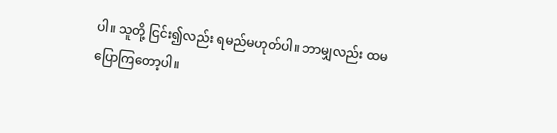ပါ။ သူတို့ ငြင်း၍လည်း ရမည်မဟုတ်ပါ။ ဘာမျှလည်း ထမပြောကြတော့ပါ။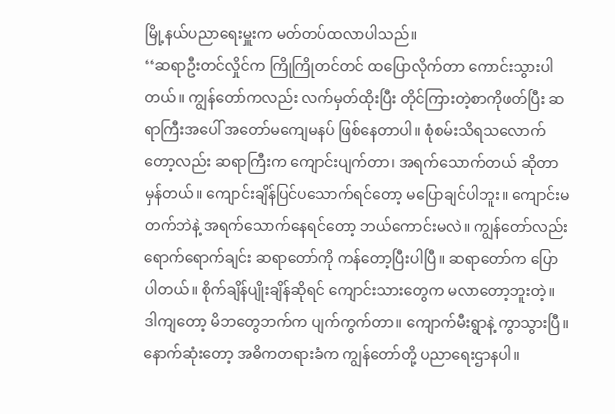မြို့နယ်ပညာရေးမှူးက မတ်တပ်ထလာပါသည်။
‘‘ဆရာဦးတင်လှိုင်က ကြိုကြိုတင်တင် ထပြောလိုက်တာ ကောင်းသွားပါတယ်။ ကျွန်တော်ကလည်း လက်မှတ်ထိုးပြီး တိုင်ကြားတဲ့စာကိုဖတ်ပြီး ဆရာကြီးအပေါ် အတော်မကျေမနပ် ဖြစ်နေတာပါ။ စုံစမ်းသိရသလောက်တော့လည်း ဆရာကြီးက ကျောင်းပျက်တာ၊ အရက်သောက်တယ် ဆိုတာ မှန်တယ်။ ကျောင်းချိန်ပြင်ပသောက်ရင်တော့ မပြောချင်ပါဘူး။ ကျောင်းမတက်ဘဲနဲ့ အရက်သောက်နေရင်တော့ ဘယ်ကောင်းမလဲ။ ကျွန်တော်လည်း ရောက်ရောက်ချင်း ဆရာတော်ကို ကန်တော့ပြီးပါပြီ။ ဆရာတော်က ပြောပါတယ်။ စိုက်ချိန်ပျိုးချိန်ဆိုရင် ကျောင်းသားတွေက မလာတော့ဘူးတဲ့။ ဒါကျတော့ မိဘတွေဘက်က ပျက်ကွက်တာ။ ကျောက်မီးရွာနဲ့ ကွာသွားပြီ။
နောက်ဆုံးတော့ အဓိကတရားခံက ကျွန်တော်တို့ ပညာရေးဌာနပါ။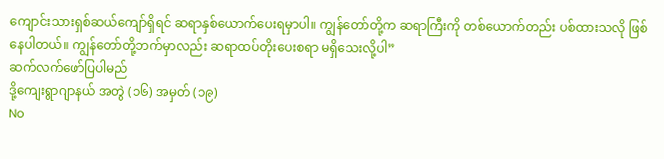ကျောင်းသားရှစ်ဆယ်ကျော်ရှိရင် ဆရာနှစ်ယောက်ပေးရမှာပါ။ ကျွန်တော်တို့က ဆရာကြီးကို တစ်ယောက်တည်း ပစ်ထားသလို ဖြစ်နေပါတယ်။ ကျွန်တော်တို့ဘက်မှာလည်း ဆရာထပ်တိုးပေးစရာ မရှိသေးလို့ပါ”
ဆက်လက်ဖော်ပြပါမည်
ဒို့ကျေးရွာဂျာနယ် အတွဲ (၁၆) အမှတ် (၁၉)
No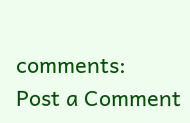comments:
Post a Comment